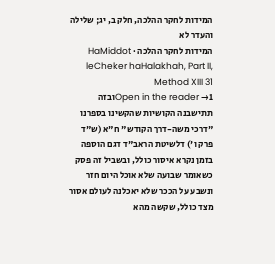המידות לחקר ההלכה, חלק ב, יג; שלילה והעדר לא
המידות לחקר ההלכה · HaMiddot leCheker haHalakhah, Part II, Method XIII 31
Open in the reader →1ובזה תתישבנה הקושיות שהקשינו בספרנו "דרכי משה-דרך הקודש" ח"א (ש"ד פרק ו') דלשיטת הראב"ד דגם הוספה בזמן נקרא איסור כולל, ובשביל זה פסק כשאומר שבועה שלא אוכל היום חזר ונשבע על הככר שלא יאכלנה לעולם אסור מצד כולל, שקשה מהא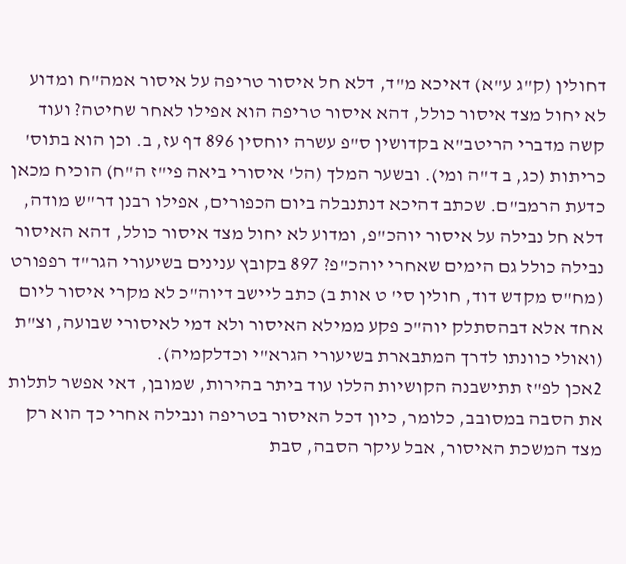דחולין (ק"ג ע"א) דאיכא מ"ד, דלא חל איסור טריפה על איסור אמה"ח ומדוע לא יחול מצד איסור כולל, דהא איסור טריפה הוא אפילו לאחר שחיטה? ועוד קשה מדברי הריטב"א בקדושין ס"פ עשרה יוחסין 896 דף עז, ב. וכן הוא בתוס' כריתות (כג, ב ד"ה ומי). ובשער המלך (הל' איסורי ביאה פי"ז ה"ח) הוכיח מכאן כדעת הרמב"ם. שכתב דהיכא דנתנבלה ביום הכפורים, אפילו רבנן דר"ש מודה, דלא חל נבילה על איסור יוהכ"פ, ומדוע לא יחול מצד איסור כולל, דהא האיסור נבילה כולל גם הימים שאחרי יוהכ"פ? 897 בקובץ ענינים בשיעורי הגר"ד רפפורט (מח"ס מקדש דוד, חולין סי' ט אות ב) כתב ליישב דיוה"כ לא מקרי איסור ליום אחד אלא דבהסתלק יוה"כ פקע ממילא האיסור ולא דמי לאיסורי שבועה, וצ"ת (ואולי כוונתו לדרך המתבארת בשיעורי הגרא"י וכדלקמיה).
2אכן לפ"ז תתישבנה הקושיות הללו עוד ביתר בהירות, שמובן, דאי אפשר לתלות את הסבה במסובב, כלומר, כיון דכל האיסור בטריפה ונבילה אחרי כך הוא רק מצד המשכת האיסור, אבל עיקר הסבה, סבת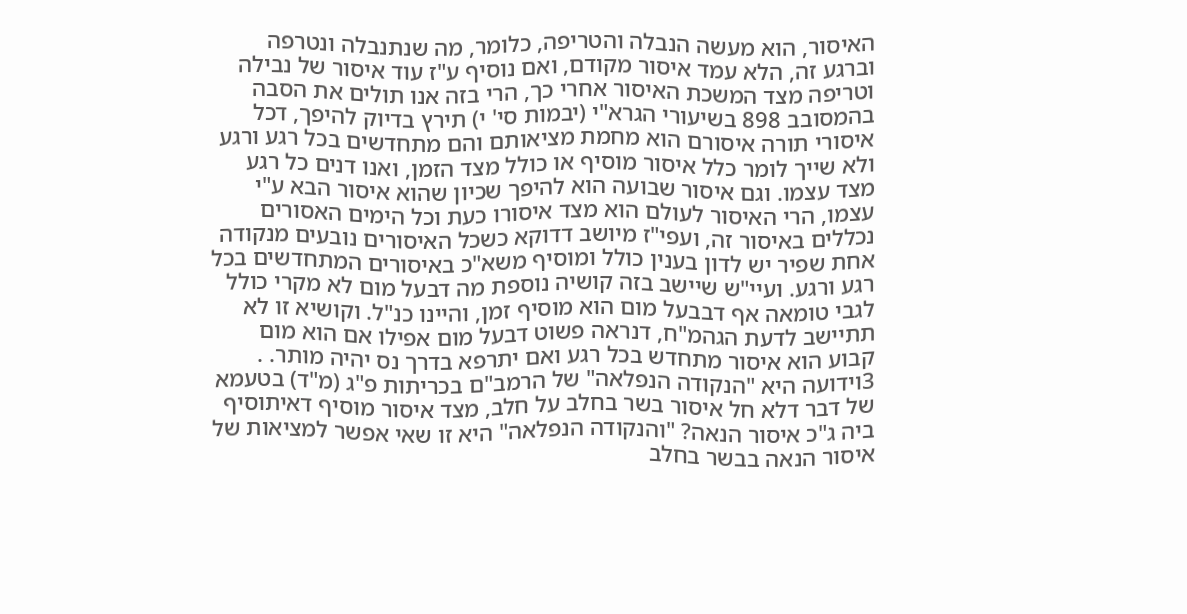האיסור, הוא מעשה הנבלה והטריפה, כלומר, מה שנתנבלה ונטרפה וברגע זה, הלא עמד איסור מקודם, ואם נוסיף ע"ז עוד איסור של נבילה וטריפה מצד המשכת האיסור אחרי כך, הרי בזה אנו תולים את הסבה בהמסובב 898 בשיעורי הגרא"י (יבמות סי' י) תירץ בדיוק להיפך, דכל איסורי תורה איסורם הוא מחמת מציאותם והם מתחדשים בכל רגע ורגע ולא שייך לומר כלל איסור מוסיף או כולל מצד הזמן, ואנו דנים כל רגע מצד עצמו. וגם איסור שבועה הוא להיפך שכיון שהוא איסור הבא ע"י עצמו, הרי האיסור לעולם הוא מצד איסורו כעת וכל הימים האסורים נכללים באיסור זה, ועפי"ז מיושב דדוקא כשכל האיסורים נובעים מנקודה אחת שפיר יש לדון בענין כולל ומוסיף משא"כ באיסורים המתחדשים בכל רגע ורגע. ועיי"ש שיישב בזה קושיה נוספת מה דבעל מום לא מקרי כולל לגבי טומאה אף דבבעל מום הוא מוסיף זמן, והיינו כנ"ל. וקושיא זו לא תתיישב לדעת הגהמ"ח, דנראה פשוט דבעל מום אפילו אם הוא מום קבוע הוא איסור מתחדש בכל רגע ואם יתרפא בדרך נס יהיה מותר. .
3וידועה היא "הנקודה הנפלאה" של הרמב"ם בכריתות פ"ג (מ"ד) בטעמא של דבר דלא חל איסור בשר בחלב על חלב, מצד איסור מוסיף דאיתוסיף ביה ג"כ איסור הנאה? "והנקודה הנפלאה" היא זו שאי אפשר למציאות של איסור הנאה בבשר בחלב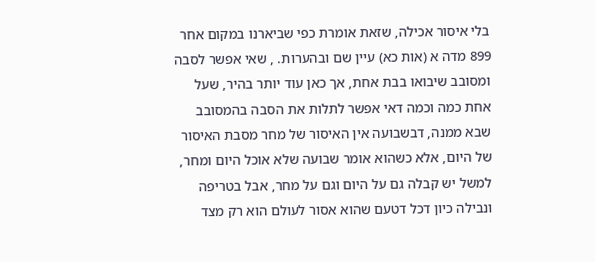בלי איסור אכילה, שזאת אומרת כפי שביארנו במקום אחר 899 מדה א (אות כא) עיין שם ובהערות. , שאי אפשר לסבה ומסובב שיבואו בבת אחת, אך כאן עוד יותר בהיר, שעל אחת כמה וכמה דאי אפשר לתלות את הסבה בהמסובב שבא ממנה, דבשבועה אין האיסור של מחר מסבת האיסור של היום, אלא כשהוא אומר שבועה שלא אוכל היום ומחר, למשל יש קבלה גם על היום וגם על מחר, אבל בטריפה ונבילה כיון דכל דטעם שהוא אסור לעולם הוא רק מצד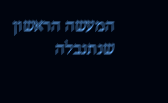המעשה הראשון שנתנבלה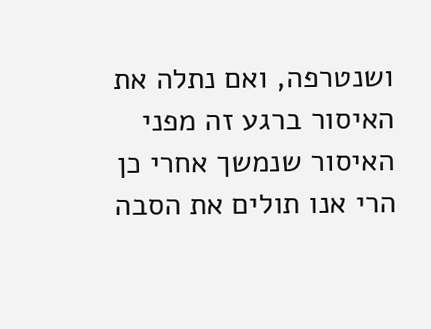ושנטרפה, ואם נתלה את האיסור ברגע זה מפני האיסור שנמשך אחרי כן הרי אנו תולים את הסבה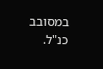במסובב כנ"ל.